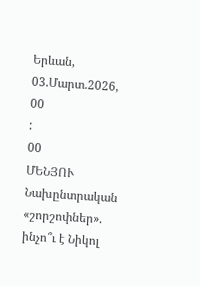Երևան, 03.Մարտ.2026,
00
:
00
ՄԵՆՅՈՒ
Նախընտրական «շորշոփներ». ինչո՞ւ է Նիկոլ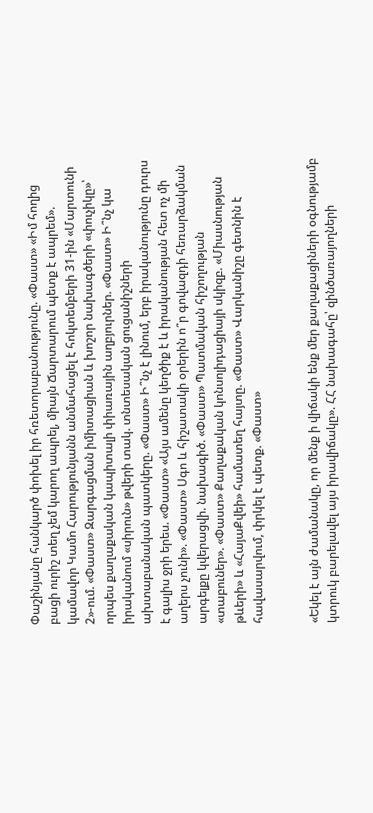Փաշինյանը հանկարծ փոխել իր հռետորաբանությունը. «Փաստ» «Իմ հողից բացի ուրիշ տեղ չեմ կարող ապրել, միայն Ճարտարում պետք է ապրեմ». կամավոր Կամո Հարությունյանն անմահացել է հոկտեմբերի 31-ին «Մարտունի 2»-ում. «Փաստ» Զարգացման իմիտացիան և խոշոր նախագծերի «փուչիկը»՝ որպես քաղաքական կապիտալի փիառային աղբյուրներ. «Փաստ» Ի՞նչ կա իրականում «սիրուն» թվերի տակ. տնտեսական ցուցանիշների ախտաբանական պատկերը. «Փաստ» Ի՞նչ է լինում, երբ իրականությունը դուրս է գալիս ջրի երես. «Փաստ» «Այս ամենը կեղծիք է և իրականության հետ ոչ մի աղերս չունի». «Փաստ» Սգո և հիշատակի օրերին ո՞ր գովազդի հեռարձակման արգելքը կվերացվի. նախագիծ. «Փաստ» Պատմական հիշողության «տաբուներ». «Փաստ» Քաղաքական կոնսոլիդացիայի սկիզբ. «Միասնության թևերի» և «ՀայաՔվեի» համատեղ հայտը. «Փաստ» Վարկանիշը գետնին է հավասարվում, փրկել է պետք. «Փաստ»


«Եկել է այն ժամանակը, որ մենք ի վիճակի ենք մեր քաղաքացիների օգնությամբ կտրուկ բարելավել այս իրավիճակը». ՀՀ նախագահը՝ զինծառայողների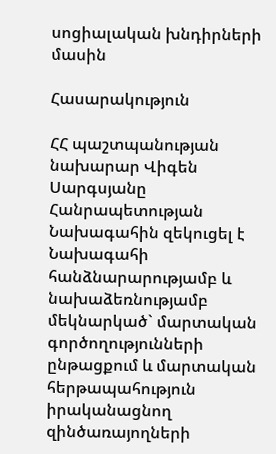սոցիալական խնդիրների մասին

Հասարակություն

ՀՀ պաշտպանության նախարար Վիգեն Սարգսյանը Հանրապետության Նախագահին զեկուցել է Նախագահի հանձնարարությամբ և նախաձեռնությամբ մեկնարկած` մարտական գործողությունների ընթացքում և մարտական հերթապահություն իրականացնող զինծառայողների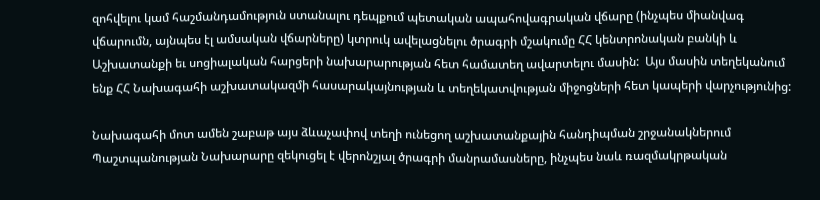զոհվելու կամ հաշմանդամություն ստանալու դեպքում պետական ապահովագրական վճարը (ինչպես միանվագ վճարումն, այնպես էլ ամսական վճարները) կտրուկ ավելացնելու ծրագրի մշակումը ՀՀ կենտրոնական բանկի և Աշխատանքի եւ սոցիալական հարցերի նախարարության հետ համատեղ ավարտելու մասին:  Այս մասին տեղեկանում ենք ՀՀ Նախագահի աշխատակազմի հասարակայնության և տեղեկատվության միջոցների հետ կապերի վարչությունից:

Նախագահի մոտ ամեն շաբաթ այս ձևաչափով տեղի ունեցող աշխատանքային հանդիպման շրջանակներում Պաշտպանության Նախարարը զեկուցել է վերոնշյալ ծրագրի մանրամասները, ինչպես նաև ռազմակրթական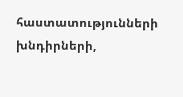հաստատությունների խնդիրների,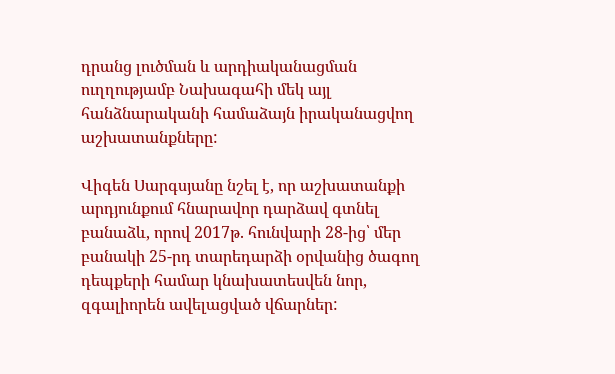դրանց լուծման և արդիականացման ուղղությամբ Նախագահի մեկ այլ հանձնարականի համաձայն իրականացվող աշխատանքները:

Վիգեն Սարգսյանը նշել է, որ աշխատանքի արդյունքում հնարավոր դարձավ գտնել բանաձև, որով 2017թ. հունվարի 28-ից՝ մեր բանակի 25-րդ տարեդարձի օրվանից ծագող դեպքերի համար կնախատեսվեն նոր, զգալիորեն ավելացված վճարներ: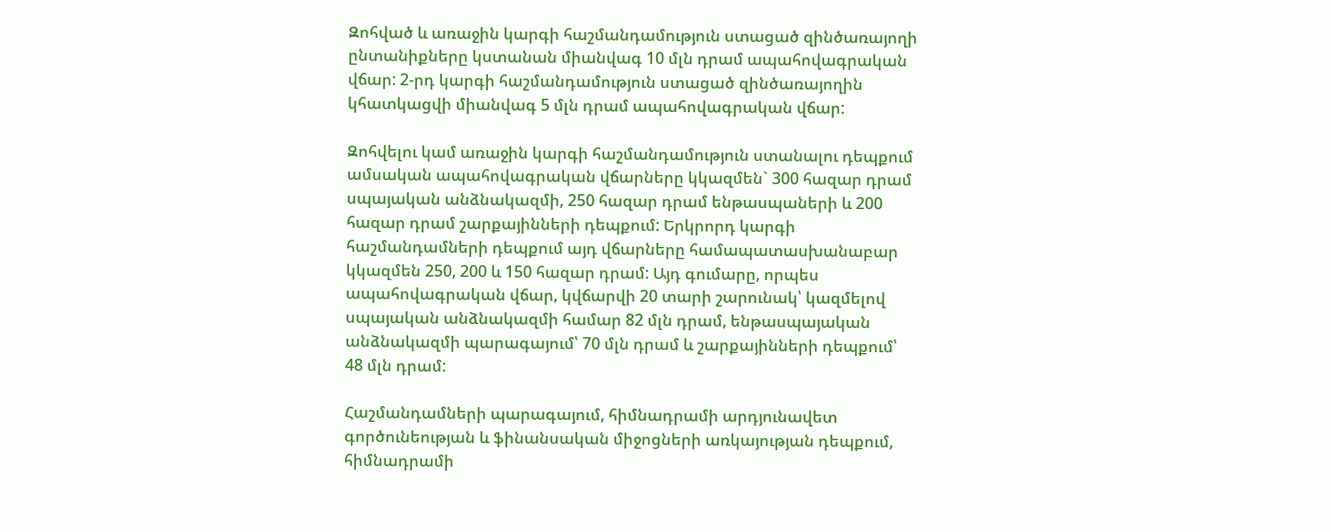Զոհված և առաջին կարգի հաշմանդամություն ստացած զինծառայողի ընտանիքները կստանան միանվագ 10 մլն դրամ ապահովագրական վճար: 2-րդ կարգի հաշմանդամություն ստացած զինծառայողին կհատկացվի միանվագ 5 մլն դրամ ապահովագրական վճար:

Զոհվելու կամ առաջին կարգի հաշմանդամություն ստանալու դեպքում ամսական ապահովագրական վճարները կկազմեն` 300 հազար դրամ սպայական անձնակազմի, 250 հազար դրամ ենթասպաների և 200 հազար դրամ շարքայինների դեպքում: Երկրորդ կարգի հաշմանդամների դեպքում այդ վճարները համապատասխանաբար կկազմեն 250, 200 և 150 հազար դրամ: Այդ գումարը, որպես ապահովագրական վճար, կվճարվի 20 տարի շարունակ՝ կազմելով սպայական անձնակազմի համար 82 մլն դրամ, ենթասպայական անձնակազմի պարագայում՝ 70 մլն դրամ և շարքայինների դեպքում՝ 48 մլն դրամ:

Հաշմանդամների պարագայում, հիմնադրամի արդյունավետ գործունեության և ֆինանսական միջոցների առկայության դեպքում, հիմնադրամի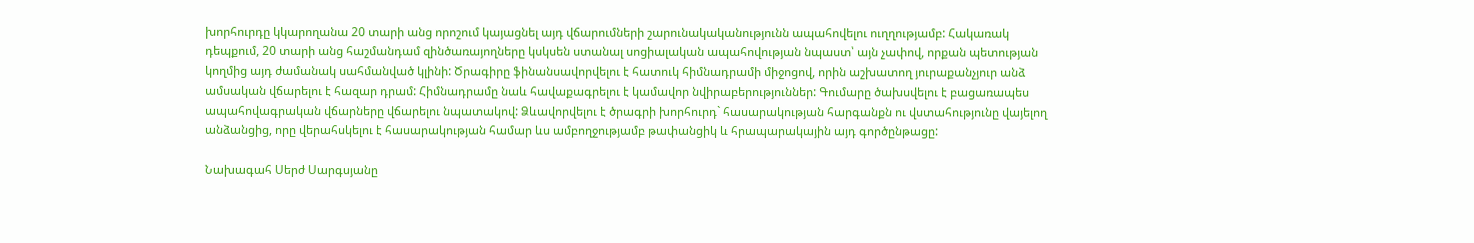խորհուրդը կկարողանա 20 տարի անց որոշում կայացնել այդ վճարումների շարունակականությունն ապահովելու ուղղությամբ: Հակառակ դեպքում, 20 տարի անց հաշմանդամ զինծառայողները կսկսեն ստանալ սոցիալական ապահովության նպաստ՝ այն չափով, որքան պետության կողմից այդ ժամանակ սահմանված կլինի: Ծրագիրը ֆինանսավորվելու է հատուկ հիմնադրամի միջոցով, որին աշխատող յուրաքանչյուր անձ ամսական վճարելու է հազար դրամ: Հիմնադրամը նաև հավաքագրելու է կամավոր նվիրաբերություններ: Գումարը ծախսվելու է բացառապես ապահովագրական վճարները վճարելու նպատակով: Ձևավորվելու է ծրագրի խորհուրդ` հասարակության հարգանքն ու վստահությունը վայելող անձանցից, որը վերահսկելու է հասարակության համար ևս ամբողջությամբ թափանցիկ և հրապարակային այդ գործընթացը:

Նախագահ Սերժ Սարգսյանը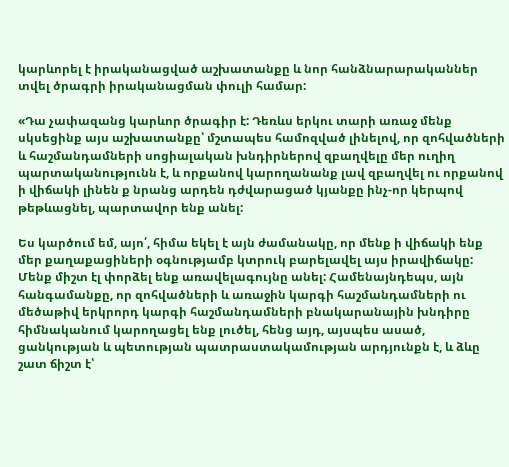կարևորել է իրականացված աշխատանքը և նոր հանձնարարականներ տվել ծրագրի իրականացման փուլի համար:

«Դա չափազանց կարևոր ծրագիր է: Դեռևս երկու տարի առաջ մենք սկսեցինք այս աշխատանքը՝ մշտապես համոզված լինելով, որ զոհվածների և հաշմանդամների սոցիալական խնդիրներով զբաղվելը մեր ուղիղ պարտականությունն է, և որքանով կարողանանք լավ զբաղվել ու որքանով ի վիճակի լինեն ք նրանց արդեն դժվարացած կյանքը ինչ-որ կերպով թեթևացնել, պարտավոր ենք անել:

Ես կարծում եմ, այո՛, հիմա եկել է այն ժամանակը, որ մենք ի վիճակի ենք մեր քաղաքացիների օգնությամբ կտրուկ բարելավել այս իրավիճակը: Մենք միշտ էլ փորձել ենք առավելագույնը անել: Համենայնդեպս, այն հանգամանքը, որ զոհվածների և առաջին կարգի հաշմանդամների ու մեծաթիվ երկրորդ կարգի հաշմանդամների բնակարանային խնդիրը հիմնականում կարողացել ենք լուծել, հենց այդ, այսպես ասած, ցանկության և պետության պատրաստակամության արդյունքն է, և ձևը շատ ճիշտ է՝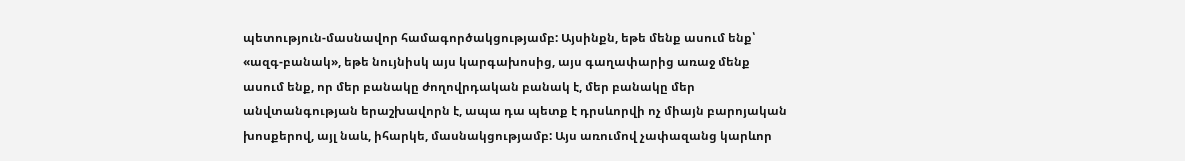պետություն-մասնավոր համագործակցությամբ: Այսինքն, եթե մենք ասում ենք՝ «ազգ-բանակ», եթե նույնիսկ այս կարգախոսից, այս գաղափարից առաջ մենք ասում ենք, որ մեր բանակը ժողովրդական բանակ է, մեր բանակը մեր անվտանգության երաշխավորն է, ապա դա պետք է դրսևորվի ոչ միայն բարոյական խոսքերով, այլ նաև, իհարկե, մասնակցությամբ: Այս առումով չափազանց կարևոր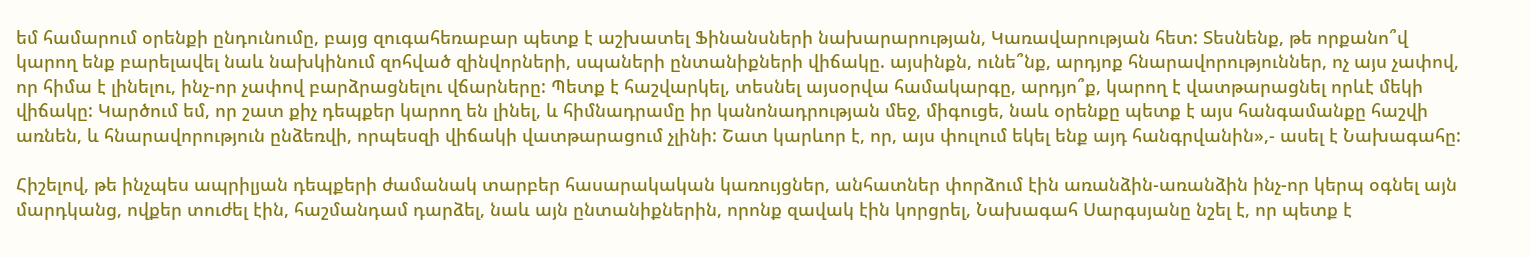եմ համարում օրենքի ընդունումը, բայց զուգահեռաբար պետք է աշխատել Ֆինանսների նախարարության, Կառավարության հետ: Տեսնենք, թե որքանո՞վ կարող ենք բարելավել նաև նախկինում զոհված զինվորների, սպաների ընտանիքների վիճակը. այսինքն, ունե՞նք, արդյոք հնարավորություններ, ոչ այս չափով, որ հիմա է լինելու, ինչ-որ չափով բարձրացնելու վճարները: Պետք է հաշվարկել, տեսնել այսօրվա համակարգը, արդյո՞ք, կարող է վատթարացնել որևէ մեկի վիճակը: Կարծում եմ, որ շատ քիչ դեպքեր կարող են լինել, և հիմնադրամը իր կանոնադրության մեջ, միգուցե, նաև օրենքը պետք է այս հանգամանքը հաշվի առնեն, և հնարավորություն ընձեռվի, որպեսզի վիճակի վատթարացում չլինի: Շատ կարևոր է, որ, այս փուլում եկել ենք այդ հանգրվանին»,- ասել է Նախագահը:

Հիշելով, թե ինչպես ապրիլյան դեպքերի ժամանակ տարբեր հասարակական կառույցներ, անհատներ փորձում էին առանձին-առանձին ինչ-որ կերպ օգնել այն մարդկանց, ովքեր տուժել էին, հաշմանդամ դարձել, նաև այն ընտանիքներին, որոնք զավակ էին կորցրել, Նախագահ Սարգսյանը նշել է, որ պետք է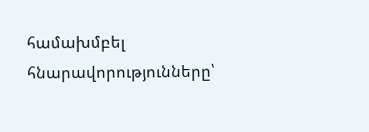համախմբել հնարավորությունները՝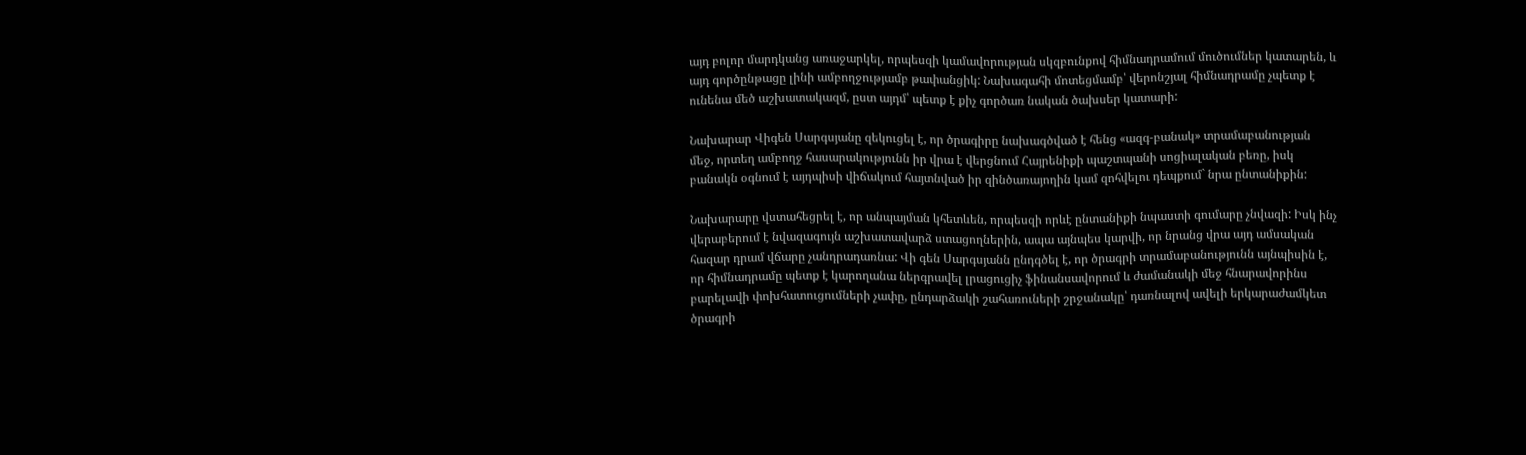այդ բոլոր մարդկանց առաջարկել, որպեսզի կամավորության սկզբունքով հիմնադրամում մուծումներ կատարեն, և այդ գործընթացը լինի ամբողջությամբ թափանցիկ: Նախագահի մոտեցմամբ՝ վերոնշյալ հիմնադրամը չպետք է ունենա մեծ աշխատակազմ, ըստ այդմ՝ պետք է քիչ գործառ նական ծախսեր կատարի:

Նախարար Վիգեն Սարգսյանը զեկուցել է, որ ծրագիրը նախագծված է հենց «ազգ-բանակ» տրամաբանության մեջ, որտեղ ամբողջ հասարակությունն իր վրա է վերցնում Հայրենիքի պաշտպանի սոցիալական բեռը, իսկ բանակն օգնում է այդպիսի վիճակում հայտնված իր զինծառայողին կամ զոհվելու դեպքում` նրա ընտանիքին:

Նախարարը վստահեցրել է, որ անպայման կհետևեն, որպեսզի որևէ ընտանիքի նպաստի գումարը չնվազի: Իսկ ինչ վերաբերում է նվազագույն աշխատավարձ ստացողներին, ապա այնպես կարվի, որ նրանց վրա այդ ամսական հազար դրամ վճարը չանդրադառնա: Վի գեն Սարգսյանն ընդգծել է, որ ծրագրի տրամաբանությունն այնպիսին է, որ հիմնադրամը պետք է կարողանա ներգրավել լրացուցիչ ֆինանսավորում և ժամանակի մեջ հնարավորինս բարելավի փոխհատուցումների չափը, ընդարձակի շահառուների շրջանակը՝ դառնալով ավելի երկարաժամկետ ծրագրի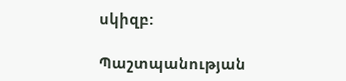սկիզբ:

Պաշտպանության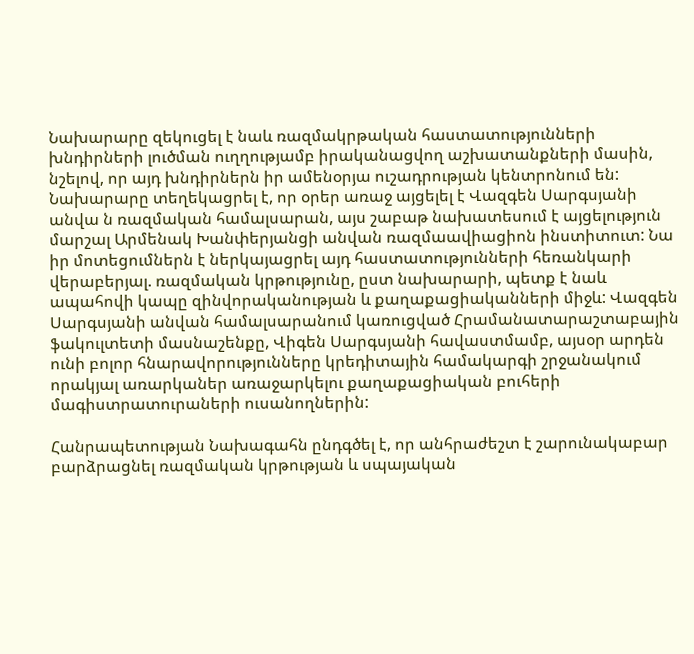Նախարարը զեկուցել է նաև ռազմակրթական հաստատությունների խնդիրների լուծման ուղղությամբ իրականացվող աշխատանքների մասին, նշելով, որ այդ խնդիրներն իր ամենօրյա ուշադրության կենտրոնում են: Նախարարը տեղեկացրել է, որ օրեր առաջ այցելել է Վազգեն Սարգսյանի անվա ն ռազմական համալսարան, այս շաբաթ նախատեսում է այցելություն մարշալ Արմենակ Խանփերյանցի անվան ռազմաավիացիոն ինստիտուտ: Նա իր մոտեցումներն է ներկայացրել այդ հաստատությունների հեռանկարի վերաբերյալ. ռազմական կրթությունը, ըստ նախարարի, պետք է նաև ապահովի կապը զինվորականության և քաղաքացիականների միջև: Վազգեն Սարգսյանի անվան համալսարանում կառուցված Հրամանատարաշտաբային ֆակուլտետի մասնաշենքը, Վիգեն Սարգսյանի հավաստմամբ, այսօր արդեն ունի բոլոր հնարավորությունները կրեդիտային համակարգի շրջանակում որակյալ առարկաներ առաջարկելու քաղաքացիական բուհերի մագիստրատուրաների ուսանողներին:

Հանրապետության Նախագահն ընդգծել է, որ անհրաժեշտ է շարունակաբար բարձրացնել ռազմական կրթության և սպայական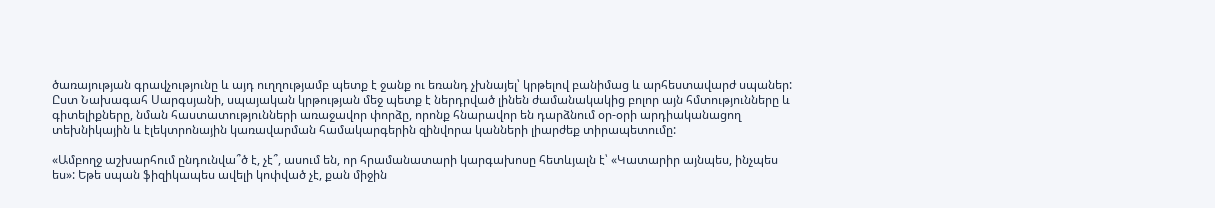ծառայության գրավչությունը և այդ ուղղությամբ պետք է ջանք ու եռանդ չխնայել՝ կրթելով բանիմաց և արհեստավարժ սպաներ: Ըստ Նախագահ Սարգսյանի, սպայական կրթության մեջ պետք է ներդրված լինեն ժամանակակից բոլոր այն հմտությունները և գիտելիքները, նման հաստատությունների առաջավոր փորձը, որոնք հնարավոր են դարձնում օր-օրի արդիականացող տեխնիկային և էլեկտրոնային կառավարման համակարգերին զինվորա կանների լիարժեք տիրապետումը:

«Ամբողջ աշխարհում ընդունվա՞ծ է, չէ՞, ասում են, որ հրամանատարի կարգախոսը հետևյալն է՝ «Կատարիր այնպես, ինչպես ես»: Եթե սպան ֆիզիկապես ավելի կոփված չէ, քան միջին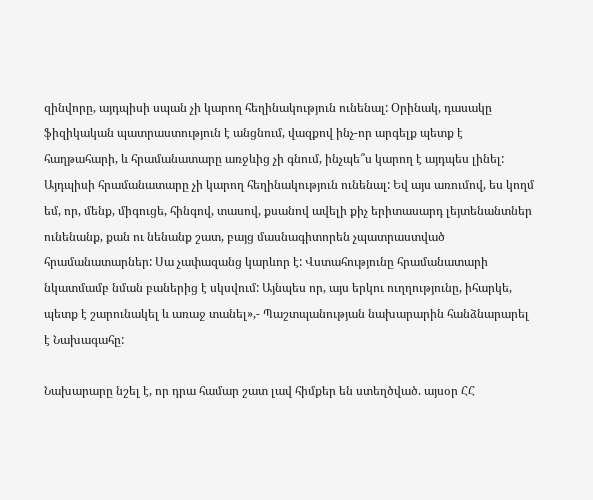զինվորը, այդպիսի սպան չի կարող հեղինակություն ունենալ: Օրինակ, դասակը ֆիզիկական պատրաստություն է անցնում, վազքով ինչ-որ արգելք պետք է հաղթահարի, և հրամանատարը առջևից չի գնում, ինչպե՞ս կարող է այդպես լինել: Այդպիսի հրամանատարը չի կարող հեղինակություն ունենալ: Եվ այս առումով, ես կողմ եմ, որ, մենք, միգուցե, հինգով, տասով, քսանով ավելի քիչ երիտասարդ լեյտենանտներ ունենանք, քան ու նենանք շատ, բայց մասնագիտորեն չպատրաստված հրամանատարներ: Սա չափազանց կարևոր է: Վստահությունը հրամանատարի նկատմամբ նման բաներից է սկսվում: Այնպես որ, այս երկու ուղղությունը, իհարկե, պետք է շարունակել և առաջ տանել»,- Պաշտպանության նախարարին հանձնարարել է Նախագահը:

Նախարարը նշել է, որ դրա համար շատ լավ հիմքեր են ստեղծված. այսօր ՀՀ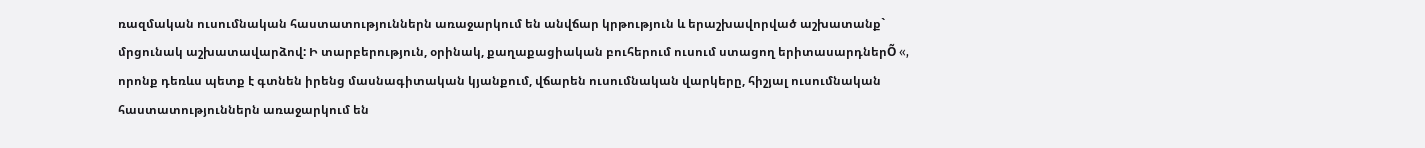ռազմական ուսումնական հաստատություններն առաջարկում են անվճար կրթություն և երաշխավորված աշխատանք` մրցունակ աշխատավարձով: Ի տարբերություն, օրինակ, քաղաքացիական բուհերում ուսում ստացող երիտասարդներÕ «, որոնք դեռևս պետք է գտնեն իրենց մասնագիտական կյանքում, վճարեն ուսումնական վարկերը, հիշյալ ուսումնական հաստատություններն առաջարկում են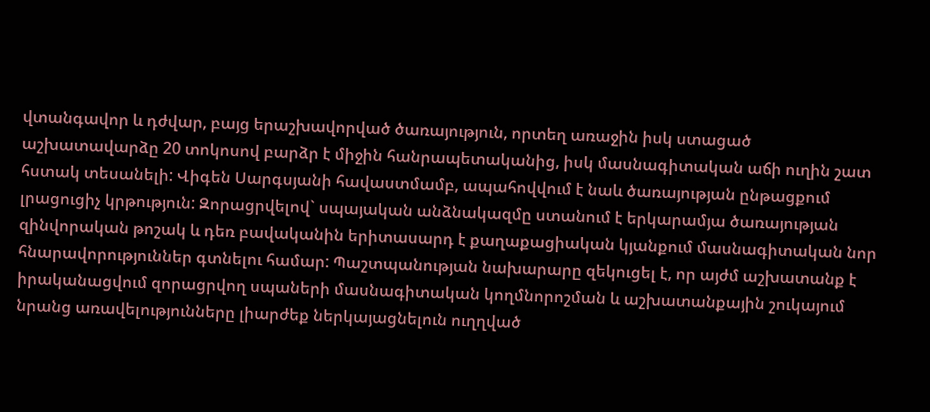վտանգավոր և դժվար, բայց երաշխավորված ծառայություն, որտեղ առաջին իսկ ստացած աշխատավարձը 20 տոկոսով բարձր է միջին հանրապետականից, իսկ մասնագիտական աճի ուղին շատ հստակ տեսանելի: Վիգեն Սարգսյանի հավաստմամբ, ապահովվում է նաև ծառայության ընթացքում լրացուցիչ կրթություն: Զորացրվելով` սպայական անձնակազմը ստանում է երկարամյա ծառայության զինվորական թոշակ և դեռ բավականին երիտասարդ է քաղաքացիական կյանքում մասնագիտական նոր հնարավորություններ գտնելու համար: Պաշտպանության նախարարը զեկուցել է, որ այժմ աշխատանք է իրականացվում զորացրվող սպաների մասնագիտական կողմնորոշման և աշխատանքային շուկայում նրանց առավելությունները լիարժեք ներկայացնելուն ուղղված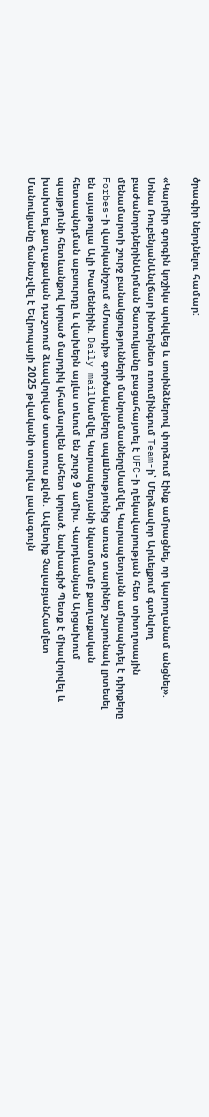ծրագիր ներդնելու համար:

«Կարմիր գորգին կոշիկս պոկվեց և սոսինձներով փորձում էինք ամրացնել, որ կարողանամ անցնել». Սոնա ՌուբենյանԱնվճար ինտերնետ ռոումինգում Team-ի՝ Մերձավոր Արևելքում գտնվող բաժանորդներինԱրման Ծառուկյանը բացահայտել է UFC-ի ղեկավարության հետ տիտղոսային մենամարտի շուրջ բանակցությունների մանրամասներըՍամվել Կարապետյանն ամրապնդել է դիրքերը Forbes-ի վարկանիշում «Մոսադի» գործակալները սպшնությունից առաջ տարիներ շարունակ լրտեսել են այաթոլլա Ալի Խամենեիին. Daily mailՍամվել Կարապետյանի նկատմամբ քաղաքական հետապնդման աբսուրդը և վախերն այլևս տևում են շուրջ 9 ամիս. Վարդևանյան Արցախում պայթյnւնի հետևանքով կորած մարդիկ կհամարվեն անհետ կորած. նախագիծ Պետք է միավորվել և խախտել քաղաքական դաշտում ձևավորված ստատուս քվոն․ Ավետիք ՉալաբյանՀամլետ Մանուկյանը ճանաչվել է Եվրոպայի 2025 թվականի տարվա լավագույն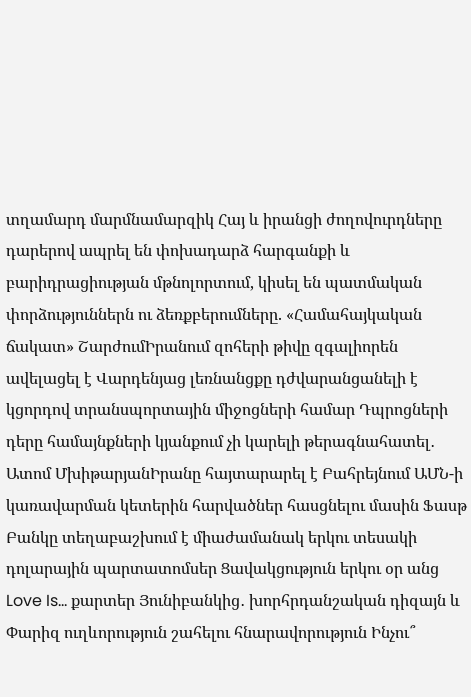տղամարդ մարմնամարզիկ Հայ և իրանցի ժողովուրդները դարերով ապրել են փոխադարձ հարգանքի և բարիդրացիության մթնոլորտում, կիսել են պատմական փորձություններն ու ձեռքբերումները. «Համահայկական ճակատ» ՇարժումԻրանում զոհերի թիվը զգալիորեն ավելացել է Վարդենյաց լեռնանցքը դժվարանցանելի է կցորդով տրանսպորտային միջոցների համար Դպրոցների դերը համայնքների կյանքում չի կարելի թերագնահատել․ Ատոմ ՄխիթարյանԻրանը հայտարարել է Բահրեյնում ԱՄՆ-ի կառավարման կետերին հարվածներ հասցնելու մասին Ֆասթ Բանկը տեղաբաշխում է միաժամանակ երկու տեսակի դոլարային պարտատոմսեր Ցավակցություն երկու օր անց Love Is… քարտեր Յունիբանկից․ խորհրդանշական դիզայն և Փարիզ ուղևորություն շահելու հնարավորություն Ինչու՞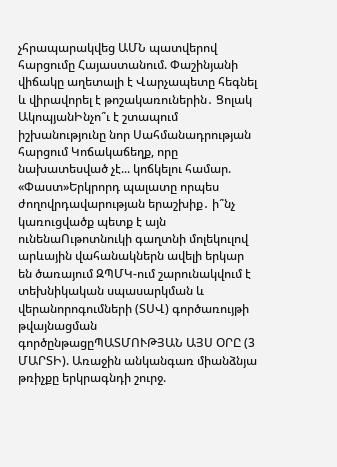չհրապարակվեց ԱՄՆ պատվերով հարցումը Հայաստանում. Փաշինյանի վիճակը աղետալի է Վարչապետը հեգնել և վիրավորել է թոշակառուներին․ Ցոլակ ԱկոպյանԻնչո՞ւ է շտապում իշխանությունը նոր Սահմանադրության հարցում Կոճակաճեղք, որը նախատեսված չէ... կոճկելու համար. «Փաստ»Երկրորդ պալատը որպես ժողովրդավարության երաշխիք․ ի՞նչ կառուցվածք պետք է այն ունենաՈւթոտնուկի գաղտնի մոլեկուլով արևային վահանակներն ավելի երկար են ծառայում ԶՊՄԿ-ում շարունակվում է տեխնիկական սպասարկման և վերանորոգումների (ՏՍՎ) գործառույթի թվայնացման գործընթացըՊԱՏՄՈՒԹՅԱՆ ԱՅՍ ՕՐԸ (3 ՄԱՐՏԻ). Առաջին անկանգառ միանձնյա թռիչքը երկրագնդի շուրջ.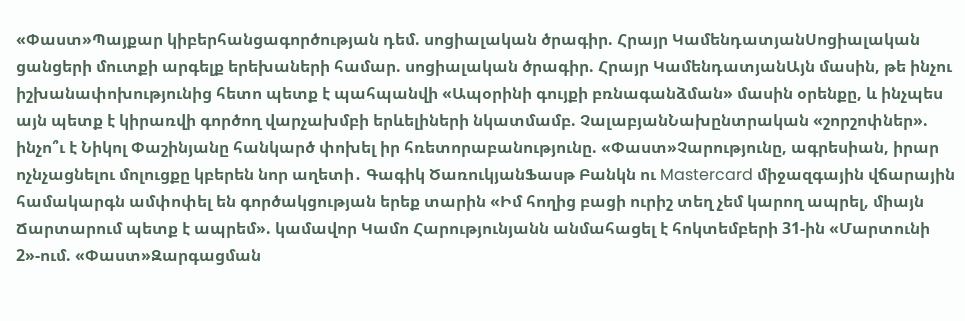«Փաստ»Պայքար կիբերհանցագործության դեմ. սոցիալական ծրագիր. Հրայր ԿամենդատյանՍոցիալական ցանցերի մուտքի արգելք երեխաների համար. սոցիալական ծրագիր. Հրայր ԿամենդատյանԱյն մասին, թե ինչու իշխանափոխությունից հետո պետք է պահպանվի «Ապօրինի գույքի բռնագանձման» մասին օրենքը, և ինչպես այն պետք է կիրառվի գործող վարչախմբի երևելիների նկատմամբ. ՉալաբյանՆախընտրական «շորշոփներ». ինչո՞ւ է Նիկոլ Փաշինյանը հանկարծ փոխել իր հռետորաբանությունը. «Փաստ»Չարությունը, ագրեսիան, իրար ոչնչացնելու մոլուցքը կբերեն նոր աղետի․ Գագիկ ԾառուկյանՖասթ Բանկն ու Mastercard միջազգային վճարային համակարգն ամփոփել են գործակցության երեք տարին «Իմ հողից բացի ուրիշ տեղ չեմ կարող ապրել, միայն Ճարտարում պետք է ապրեմ». կամավոր Կամո Հարությունյանն անմահացել է հոկտեմբերի 31-ին «Մարտունի 2»-ում. «Փաստ»Զարգացման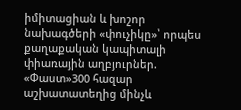իմիտացիան և խոշոր նախագծերի «փուչիկը»՝ որպես քաղաքական կապիտալի փիառային աղբյուրներ. «Փաստ»300 հազար աշխատատեղից մինչև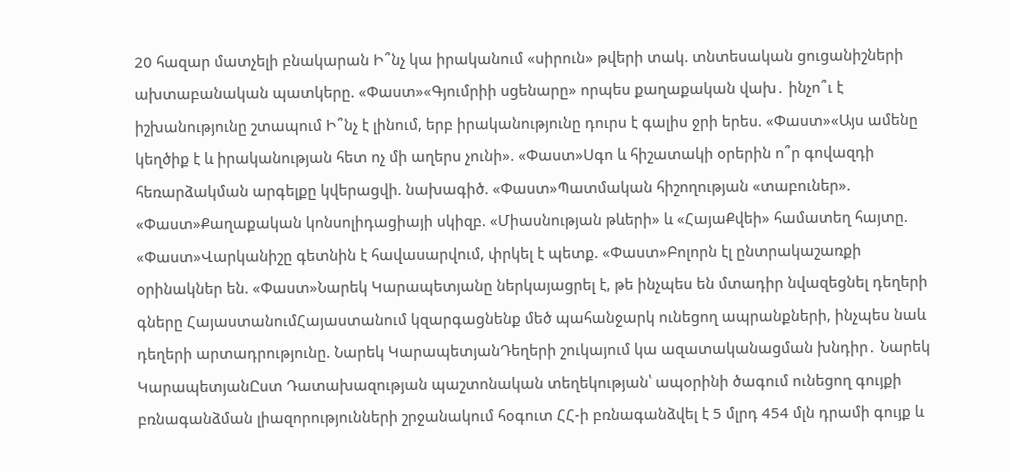20 հազար մատչելի բնակարան Ի՞նչ կա իրականում «սիրուն» թվերի տակ. տնտեսական ցուցանիշների ախտաբանական պատկերը. «Փաստ»«Գյումրիի սցենարը» որպես քաղաքական վախ․ ինչո՞ւ է իշխանությունը շտապում Ի՞նչ է լինում, երբ իրականությունը դուրս է գալիս ջրի երես. «Փաստ»«Այս ամենը կեղծիք է և իրականության հետ ոչ մի աղերս չունի». «Փաստ»Սգո և հիշատակի օրերին ո՞ր գովազդի հեռարձակման արգելքը կվերացվի. նախագիծ. «Փաստ»Պատմական հիշողության «տաբուներ». «Փաստ»Քաղաքական կոնսոլիդացիայի սկիզբ. «Միասնության թևերի» և «ՀայաՔվեի» համատեղ հայտը. «Փաստ»Վարկանիշը գետնին է հավասարվում, փրկել է պետք. «Փաստ»Բոլորն էլ ընտրակաշառքի օրինակներ են. «Փաստ»Նարեկ Կարապետյանը ներկայացրել է, թե ինչպես են մտադիր նվազեցնել դեղերի գները ՀայաստանումՀայաստանում կզարգացնենք մեծ պահանջարկ ունեցող ապրանքների, ինչպես նաև դեղերի արտադրությունը. Նարեկ ԿարապետյանԴեղերի շուկայում կա ազատականացման խնդիր․ Նարեկ ԿարապետյանԸստ Դատախազության պաշտոնական տեղեկության՝ ապօրինի ծագում ունեցող գույքի բռնագանձման լիազորությունների շրջանակում հօգուտ ՀՀ-ի բռնագանձվել է 5 մլրդ 454 մլն դրամի գույք և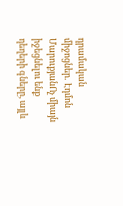դրամական միջոցներ․ Էդմոն ՄարուքյանՈչ միայն իջեցնելու ենք դեղերի գները, այլև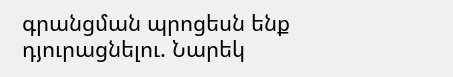գրանցման պրոցեսն ենք դյուրացնելու. Նարեկ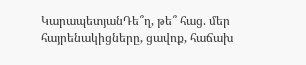ԿարապետյանԴե՞ղ, թե՞ հաց. մեր հայրենակիցները, ցավոք, հաճախ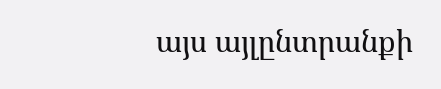այս այլընտրանքի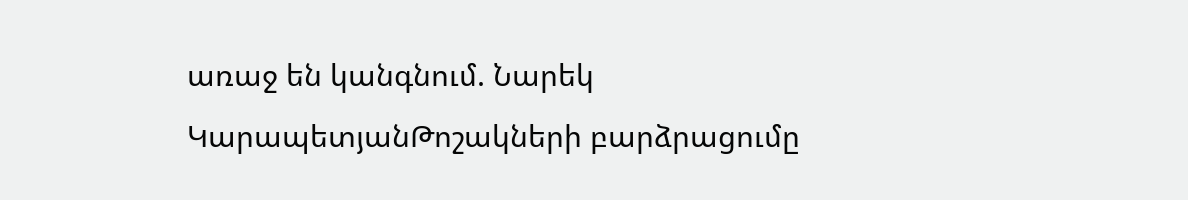առաջ են կանգնում. Նարեկ ԿարապետյանԹոշակների բարձրացումը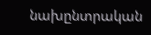նախընտրական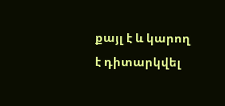քայլ է և կարող է դիտարկվել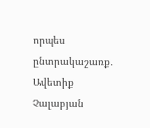որպես ընտրակաշառք․ Ավետիք Չալաբյան